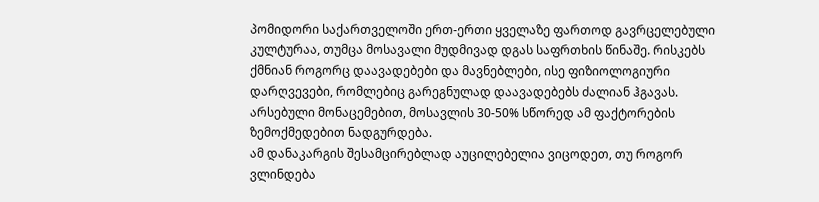პომიდორი საქართველოში ერთ-ერთი ყველაზე ფართოდ გავრცელებული კულტურაა, თუმცა მოსავალი მუდმივად დგას საფრთხის წინაშე. რისკებს ქმნიან როგორც დაავადებები და მავნებლები, ისე ფიზიოლოგიური დარღვევები, რომლებიც გარეგნულად დაავადებებს ძალიან ჰგავას. არსებული მონაცემებით, მოსავლის 30-50% სწორედ ამ ფაქტორების ზემოქმედებით ნადგურდება.
ამ დანაკარგის შესამცირებლად აუცილებელია ვიცოდეთ, თუ როგორ ვლინდება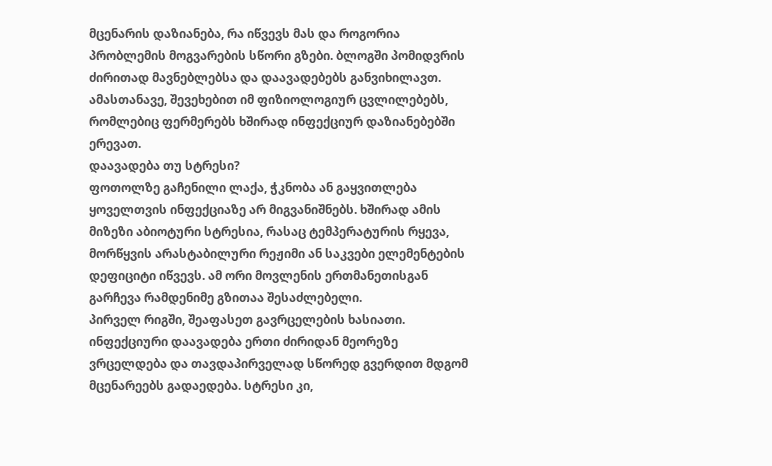მცენარის დაზიანება, რა იწვევს მას და როგორია პრობლემის მოგვარების სწორი გზები. ბლოგში პომიდვრის ძირითად მავნებლებსა და დაავადებებს განვიხილავთ. ამასთანავე, შევეხებით იმ ფიზიოლოგიურ ცვლილებებს, რომლებიც ფერმერებს ხშირად ინფექციურ დაზიანებებში ერევათ.
დაავადება თუ სტრესი?
ფოთოლზე გაჩენილი ლაქა, ჭკნობა ან გაყვითლება ყოველთვის ინფექციაზე არ მიგვანიშნებს. ხშირად ამის მიზეზი აბიოტური სტრესია, რასაც ტემპერატურის რყევა, მორწყვის არასტაბილური რეჟიმი ან საკვები ელემენტების დეფიციტი იწვევს. ამ ორი მოვლენის ერთმანეთისგან გარჩევა რამდენიმე გზითაა შესაძლებელი.
პირველ რიგში, შეაფასეთ გავრცელების ხასიათი. ინფექციური დაავადება ერთი ძირიდან მეორეზე ვრცელდება და თავდაპირველად სწორედ გვერდით მდგომ მცენარეებს გადაედება. სტრესი კი,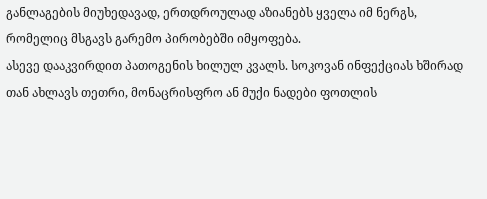განლაგების მიუხედავად, ერთდროულად აზიანებს ყველა იმ ნერგს, რომელიც მსგავს გარემო პირობებში იმყოფება.
ასევე დააკვირდით პათოგენის ხილულ კვალს. სოკოვან ინფექციას ხშირად თან ახლავს თეთრი, მონაცრისფრო ან მუქი ნადები ფოთლის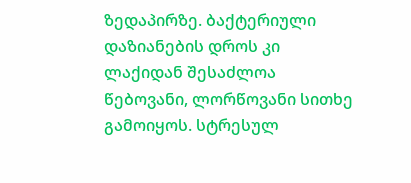ზედაპირზე. ბაქტერიული დაზიანების დროს კი ლაქიდან შესაძლოა წებოვანი, ლორწოვანი სითხე გამოიყოს. სტრესულ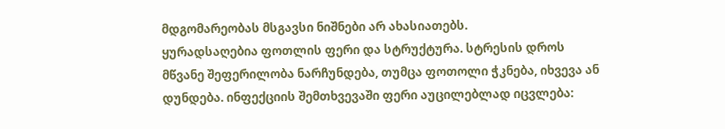მდგომარეობას მსგავსი ნიშნები არ ახასიათებს.
ყურადსაღებია ფოთლის ფერი და სტრუქტურა. სტრესის დროს მწვანე შეფერილობა ნარჩუნდება, თუმცა ფოთოლი ჭკნება, იხვევა ან დუნდება. ინფექციის შემთხვევაში ფერი აუცილებლად იცვლება: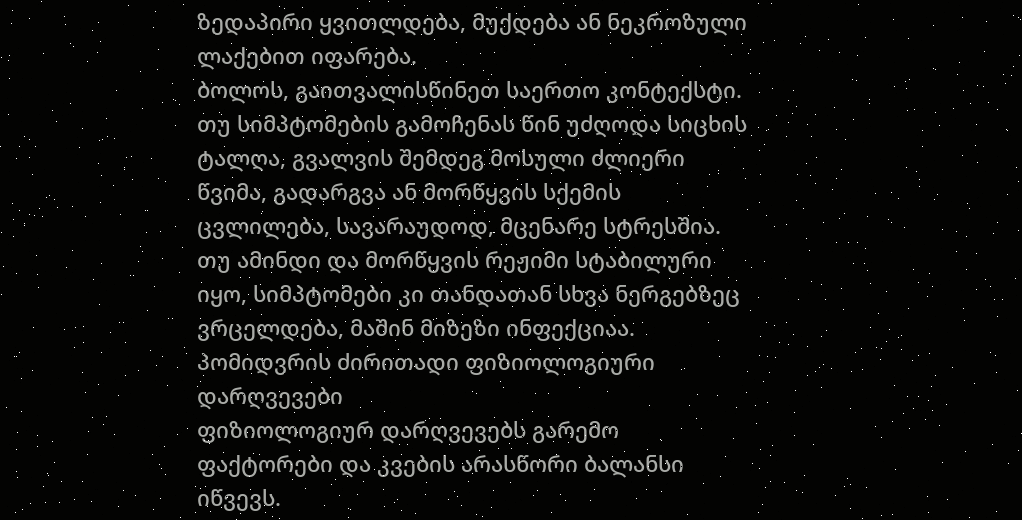ზედაპირი ყვითლდება, მუქდება ან ნეკროზული ლაქებით იფარება.
ბოლოს, გაითვალისწინეთ საერთო კონტექსტი. თუ სიმპტომების გამოჩენას წინ უძღოდა სიცხის ტალღა, გვალვის შემდეგ მოსული ძლიერი წვიმა, გადარგვა ან მორწყვის სქემის ცვლილება, სავარაუდოდ, მცენარე სტრესშია. თუ ამინდი და მორწყვის რეჟიმი სტაბილური იყო, სიმპტომები კი თანდათან სხვა ნერგებზეც ვრცელდება, მაშინ მიზეზი ინფექციაა.
პომიდვრის ძირითადი ფიზიოლოგიური დარღვევები
ფიზიოლოგიურ დარღვევებს გარემო ფაქტორები და კვების არასწორი ბალანსი იწვევს.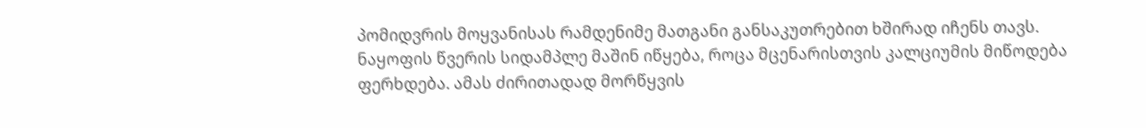პომიდვრის მოყვანისას რამდენიმე მათგანი განსაკუთრებით ხშირად იჩენს თავს.
ნაყოფის წვერის სიდამპლე მაშინ იწყება, როცა მცენარისთვის კალციუმის მიწოდება ფერხდება. ამას ძირითადად მორწყვის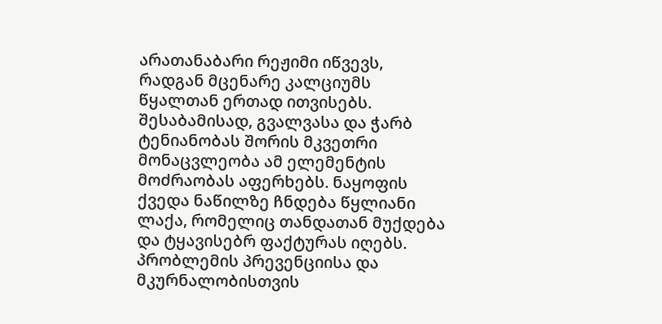არათანაბარი რეჟიმი იწვევს, რადგან მცენარე კალციუმს წყალთან ერთად ითვისებს. შესაბამისად, გვალვასა და ჭარბ ტენიანობას შორის მკვეთრი მონაცვლეობა ამ ელემენტის მოძრაობას აფერხებს. ნაყოფის ქვედა ნაწილზე ჩნდება წყლიანი ლაქა, რომელიც თანდათან მუქდება და ტყავისებრ ფაქტურას იღებს. პრობლემის პრევენციისა და მკურნალობისთვის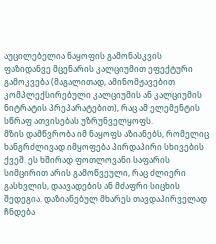აუცილებელია ნაყოფის გამონასკვის ფაზიდანვე მცენარის კალციუმით ეფექტური გამოკვება (მაგალითად, ამინომჟავებით კომპლექსირებული კალციუმის ან კალციუმის ნიტრატის პრეპარატებით), რაც ამ ელემენტის სწრაფ ათვისებას უზრუნველყოფს.
მზის დამწვრობა იმ ნაყოფს აზიანებს, რომელიც ხანგრძლივად იმყოფება პირდაპირი სხივების ქვეშ. ეს ხშირად ფოთლოვანი საფარის სიმცირით არის გამოწვეული, რაც ძლიერი გასხვლის, დაავადების ან მძაფრი სიცხის შედეგია. დაზიანებულ მხარეს თავდაპირველად ჩნდება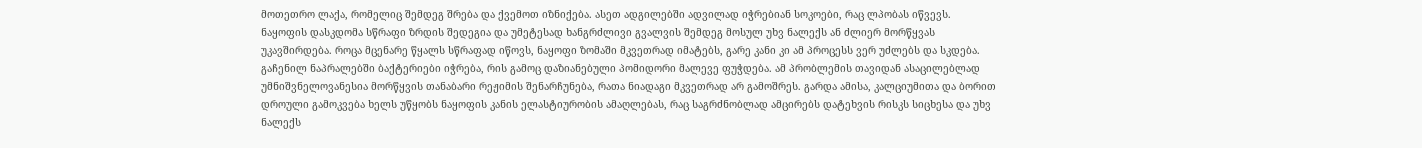მოთეთრო ლაქა, რომელიც შემდეგ შრება და ქვემოთ იზნიქება. ასეთ ადგილებში ადვილად იჭრებიან სოკოები, რაც ლპობას იწვევს.
ნაყოფის დასკდომა სწრაფი ზრდის შედეგია და უმეტესად ხანგრძლივი გვალვის შემდეგ მოსულ უხვ ნალექს ან ძლიერ მორწყვას უკავშირდება. როცა მცენარე წყალს სწრაფად იწოვს, ნაყოფი ზომაში მკვეთრად იმატებს, გარე კანი კი ამ პროცესს ვერ უძლებს და სკდება. გაჩენილ ნაპრალებში ბაქტერიები იჭრება, რის გამოც დაზიანებული პომიდორი მალევე ფუჭდება. ამ პრობლემის თავიდან ასაცილებლად უმნიშვნელოვანესია მორწყვის თანაბარი რეჟიმის შენარჩუნება, რათა ნიადაგი მკვეთრად არ გამოშრეს. გარდა ამისა, კალციუმითა და ბორით დროული გამოკვება ხელს უწყობს ნაყოფის კანის ელასტიურობის ამაღლებას, რაც საგრძნობლად ამცირებს დატეხვის რისკს სიცხესა და უხვ ნალექს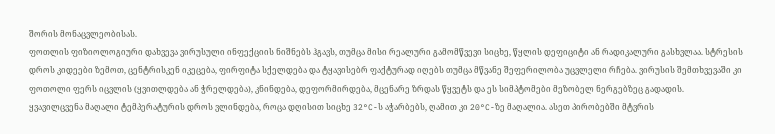შორის მონაცვლეობისას.
ფოთლის ფიზიოლოგიური დახვევა ვირუსული ინფექციის ნიშნებს ჰგავს, თუმცა მისი რეალური გამომწვევი სიცხე, წყლის დეფიციტი ან რადიკალური გასხვლაა. სტრესის დროს კიდეები ზემოთ, ცენტრისკენ იკეცება, ფირფიტა სქელდება და ტყავისებრ ფაქტურად იღებს თუმცა მწვანე შეფერილობა უცვლელი რჩება. ვირუსის შემთხვევაში კი ფოთოლი ფერს იცვლის (ყვითლდება ან ჭრელდება), კნინდება, დეფორმირდება, მცენარე ზრდას წყვეტს და ეს სიმპტომები მეზობელ ნერგებზეც გადადის.
ყვავილცვენა მაღალი ტემპერატურის დროს ვლინდება, როცა დღისით სიცხე 32°C-ს აჭარბებს, ღამით კი 20°C-ზე მაღალია. ასეთ პირობებში მტვრის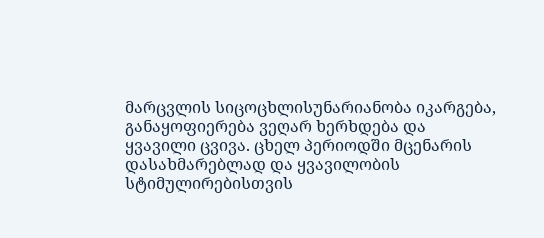მარცვლის სიცოცხლისუნარიანობა იკარგება, განაყოფიერება ვეღარ ხერხდება და ყვავილი ცვივა. ცხელ პერიოდში მცენარის დასახმარებლად და ყვავილობის სტიმულირებისთვის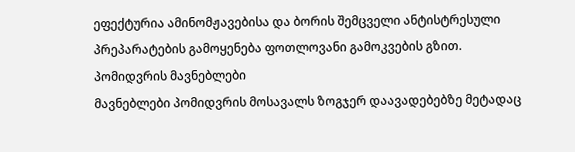ეფექტურია ამინომჟავებისა და ბორის შემცველი ანტისტრესული პრეპარატების გამოყენება ფოთლოვანი გამოკვების გზით.
პომიდვრის მავნებლები
მავნებლები პომიდვრის მოსავალს ზოგჯერ დაავადებებზე მეტადაც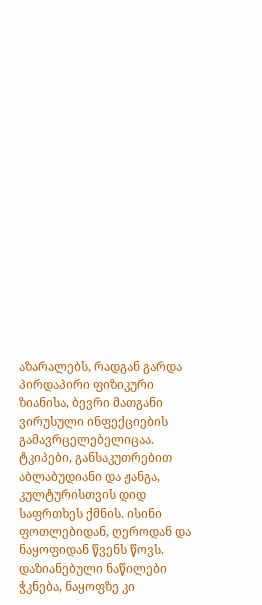აზარალებს, რადგან გარდა პირდაპირი ფიზიკური ზიანისა, ბევრი მათგანი ვირუსული ინფექციების გამავრცელებელიცაა.
ტკიპები, განსაკუთრებით აბლაბუდიანი და ჟანგა, კულტურისთვის დიდ საფრთხეს ქმნის. ისინი ფოთლებიდან, ღეროდან და ნაყოფიდან წვენს წოვს. დაზიანებული ნაწილები ჭკნება, ნაყოფზე კი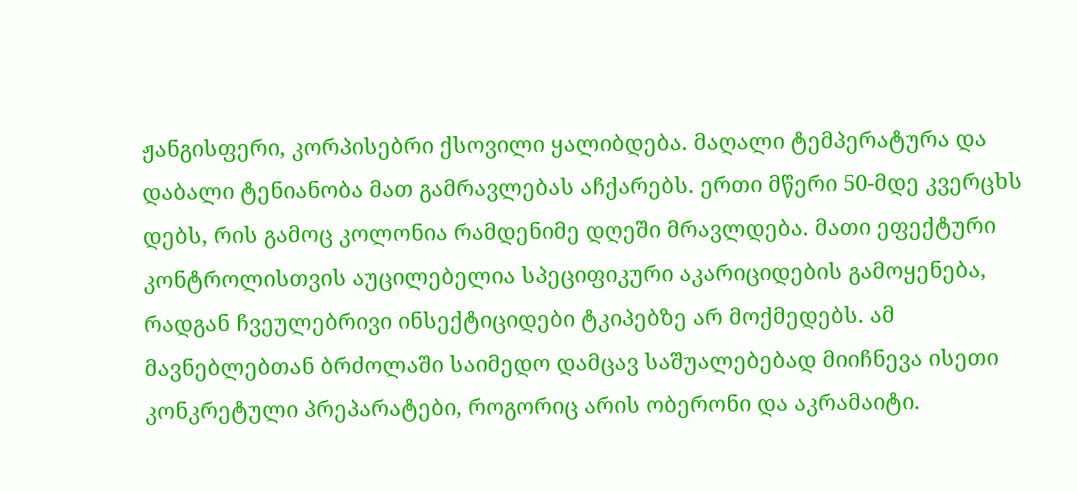ჟანგისფერი, კორპისებრი ქსოვილი ყალიბდება. მაღალი ტემპერატურა და დაბალი ტენიანობა მათ გამრავლებას აჩქარებს. ერთი მწერი 50-მდე კვერცხს დებს, რის გამოც კოლონია რამდენიმე დღეში მრავლდება. მათი ეფექტური კონტროლისთვის აუცილებელია სპეციფიკური აკარიციდების გამოყენება, რადგან ჩვეულებრივი ინსექტიციდები ტკიპებზე არ მოქმედებს. ამ მავნებლებთან ბრძოლაში საიმედო დამცავ საშუალებებად მიიჩნევა ისეთი კონკრეტული პრეპარატები, როგორიც არის ობერონი და აკრამაიტი.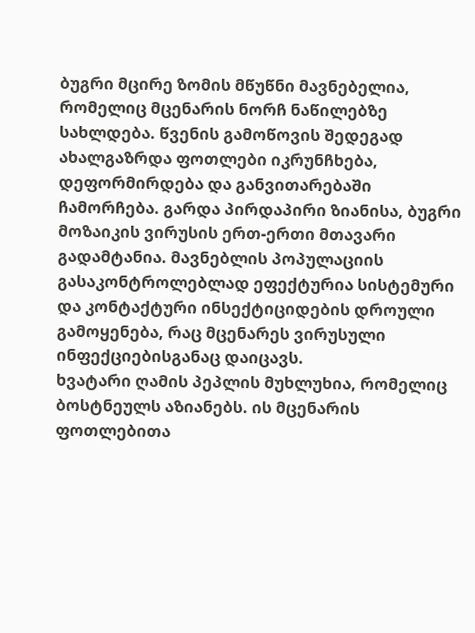ბუგრი მცირე ზომის მწუწნი მავნებელია, რომელიც მცენარის ნორჩ ნაწილებზე სახლდება. წვენის გამოწოვის შედეგად ახალგაზრდა ფოთლები იკრუნჩხება, დეფორმირდება და განვითარებაში ჩამორჩება. გარდა პირდაპირი ზიანისა, ბუგრი მოზაიკის ვირუსის ერთ-ერთი მთავარი გადამტანია. მავნებლის პოპულაციის გასაკონტროლებლად ეფექტურია სისტემური და კონტაქტური ინსექტიციდების დროული გამოყენება, რაც მცენარეს ვირუსული ინფექციებისგანაც დაიცავს.
ხვატარი ღამის პეპლის მუხლუხია, რომელიც ბოსტნეულს აზიანებს. ის მცენარის ფოთლებითა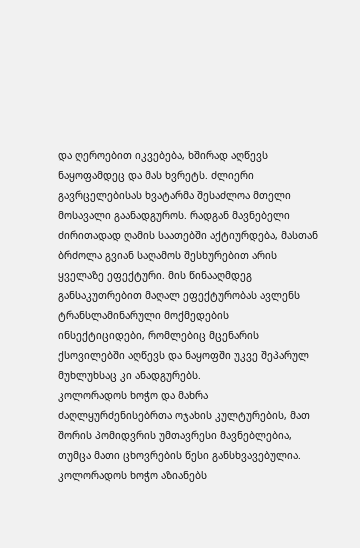და ღეროებით იკვებება, ხშირად აღწევს ნაყოფამდეც და მას ხვრეტს. ძლიერი გავრცელებისას ხვატარმა შესაძლოა მთელი მოსავალი გაანადგუროს. რადგან მავნებელი ძირითადად ღამის საათებში აქტიურდება, მასთან ბრძოლა გვიან საღამოს შესხურებით არის ყველაზე ეფექტური. მის წინააღმდეგ განსაკუთრებით მაღალ ეფექტურობას ავლენს ტრანსლამინარული მოქმედების ინსექტიციდები, რომლებიც მცენარის ქსოვილებში აღწევს და ნაყოფში უკვე შეპარულ მუხლუხსაც კი ანადგურებს.
კოლორადოს ხოჭო და მახრა ძაღლყურძენისებრთა ოჯახის კულტურების, მათ შორის პომიდვრის უმთავრესი მავნებლებია, თუმცა მათი ცხოვრების წესი განსხვავებულია. კოლორადოს ხოჭო აზიანებს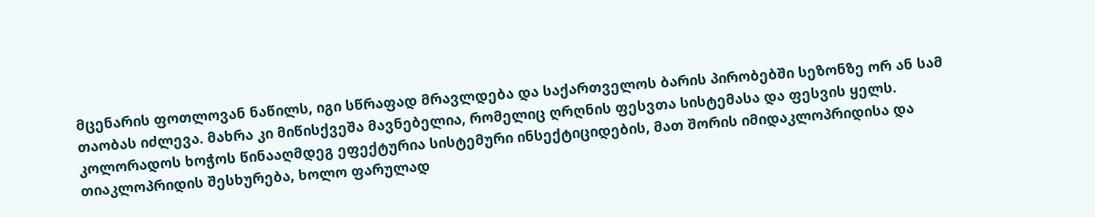მცენარის ფოთლოვან ნაწილს, იგი სწრაფად მრავლდება და საქართველოს ბარის პირობებში სეზონზე ორ ან სამ თაობას იძლევა. მახრა კი მიწისქვეშა მავნებელია, რომელიც ღრღნის ფესვთა სისტემასა და ფესვის ყელს. კოლორადოს ხოჭოს წინააღმდეგ ეფექტურია სისტემური ინსექტიციდების, მათ შორის იმიდაკლოპრიდისა და თიაკლოპრიდის შესხურება, ხოლო ფარულად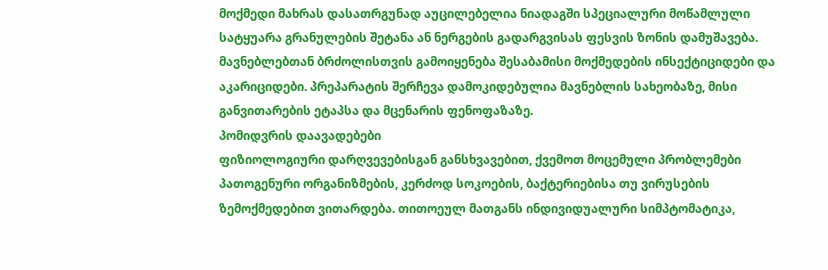მოქმედი მახრას დასათრგუნად აუცილებელია ნიადაგში სპეციალური მოწამლული სატყუარა გრანულების შეტანა ან ნერგების გადარგვისას ფესვის ზონის დამუშავება.
მავნებლებთან ბრძოლისთვის გამოიყენება შესაბამისი მოქმედების ინსექტიციდები და აკარიციდები. პრეპარატის შერჩევა დამოკიდებულია მავნებლის სახეობაზე, მისი განვითარების ეტაპსა და მცენარის ფენოფაზაზე.
პომიდვრის დაავადებები
ფიზიოლოგიური დარღვევებისგან განსხვავებით, ქვემოთ მოცემული პრობლემები პათოგენური ორგანიზმების, კერძოდ სოკოების, ბაქტერიებისა თუ ვირუსების ზემოქმედებით ვითარდება. თითოეულ მათგანს ინდივიდუალური სიმპტომატიკა,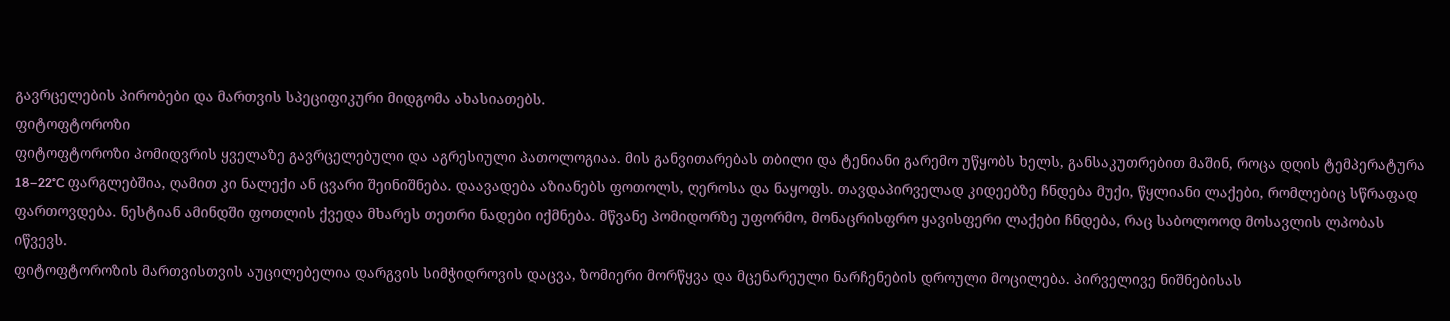გავრცელების პირობები და მართვის სპეციფიკური მიდგომა ახასიათებს.
ფიტოფტოროზი
ფიტოფტოროზი პომიდვრის ყველაზე გავრცელებული და აგრესიული პათოლოგიაა. მის განვითარებას თბილი და ტენიანი გარემო უწყობს ხელს, განსაკუთრებით მაშინ, როცა დღის ტემპერატურა 18–22°C ფარგლებშია, ღამით კი ნალექი ან ცვარი შეინიშნება. დაავადება აზიანებს ფოთოლს, ღეროსა და ნაყოფს. თავდაპირველად კიდეებზე ჩნდება მუქი, წყლიანი ლაქები, რომლებიც სწრაფად ფართოვდება. ნესტიან ამინდში ფოთლის ქვედა მხარეს თეთრი ნადები იქმნება. მწვანე პომიდორზე უფორმო, მონაცრისფრო ყავისფერი ლაქები ჩნდება, რაც საბოლოოდ მოსავლის ლპობას იწვევს.
ფიტოფტოროზის მართვისთვის აუცილებელია დარგვის სიმჭიდროვის დაცვა, ზომიერი მორწყვა და მცენარეული ნარჩენების დროული მოცილება. პირველივე ნიშნებისას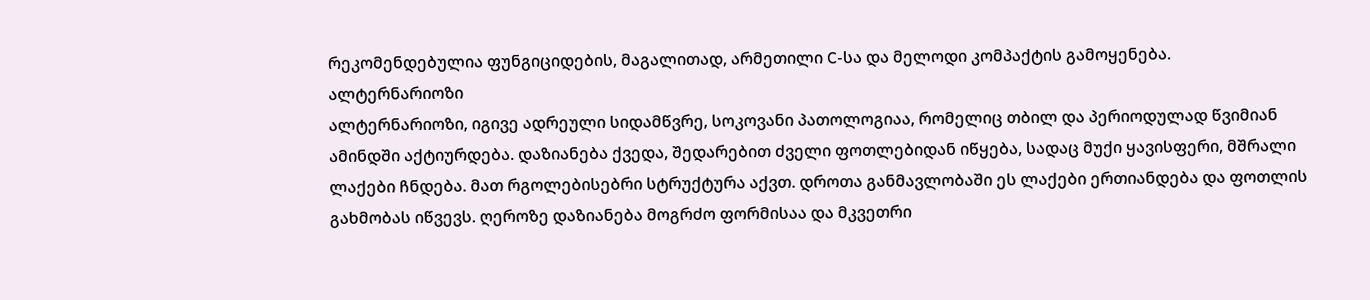რეკომენდებულია ფუნგიციდების, მაგალითად, არმეთილი C-სა და მელოდი კომპაქტის გამოყენება.
ალტერნარიოზი
ალტერნარიოზი, იგივე ადრეული სიდამწვრე, სოკოვანი პათოლოგიაა, რომელიც თბილ და პერიოდულად წვიმიან ამინდში აქტიურდება. დაზიანება ქვედა, შედარებით ძველი ფოთლებიდან იწყება, სადაც მუქი ყავისფერი, მშრალი ლაქები ჩნდება. მათ რგოლებისებრი სტრუქტურა აქვთ. დროთა განმავლობაში ეს ლაქები ერთიანდება და ფოთლის გახმობას იწვევს. ღეროზე დაზიანება მოგრძო ფორმისაა და მკვეთრი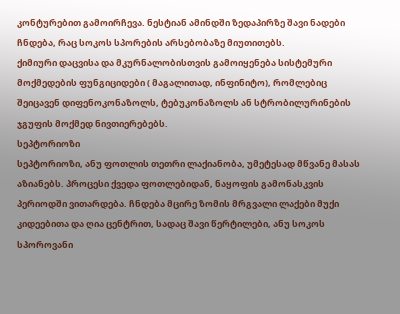კონტურებით გამოირჩევა. ნესტიან ამინდში ზედაპირზე შავი ნადები ჩნდება, რაც სოკოს სპორების არსებობაზე მიუთითებს.
ქიმიური დაცვისა და მკურნალობისთვის გამოიყენება სისტემური მოქმედების ფუნგიციდები ( მაგალითად, ინფინიტო), რომლებიც შეიცავენ დიფენოკონაზოლს, ტებუკონაზოლს ან სტრობილურინების ჯგუფის მოქმედ ნივთიერებებს.
სეპტორიოზი
სეპტორიოზი, ანუ ფოთლის თეთრი ლაქიანობა, უმეტესად მწვანე მასას აზიანებს. პროცესი ქვედა ფოთლებიდან, ნაყოფის გამონასკვის პერიოდში ვითარდება. ჩნდება მცირე ზომის მრგვალი ლაქები მუქი კიდეებითა და ღია ცენტრით, სადაც შავი წერტილები, ანუ სოკოს სპოროვანი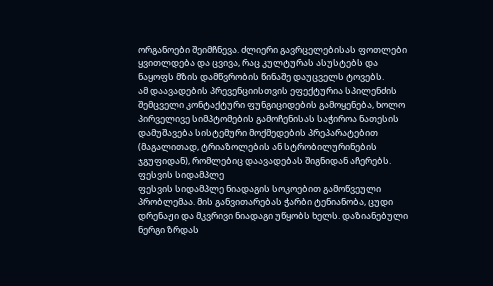ორგანოები შეიმჩნევა. ძლიერი გავრცელებისას ფოთლები ყვითლდება და ცვივა, რაც კულტურას ასუსტებს და ნაყოფს მზის დამწვრობის წინაშე დაუცველს ტოვებს.
ამ დაავადების პრევენციისთვის ეფექტურია სპილენძის შემცველი კონტაქტური ფუნგიციდების გამოყენება, ხოლო პირველივე სიმპტომების გამოჩენისას საჭიროა ნათესის დამუშავება სისტემური მოქმედების პრეპარატებით (მაგალითად, ტრიაზოლების ან სტრობილურინების ჯგუფიდან), რომლებიც დაავადებას შიგნიდან აჩერებს.
ფესვის სიდამპლე
ფესვის სიდამპლე ნიადაგის სოკოებით გამოწვეული პრობლემაა. მის განვითარებას ჭარბი ტენიანობა, ცუდი დრენაჟი და მკვრივი ნიადაგი უწყობს ხელს. დაზიანებული ნერგი ზრდას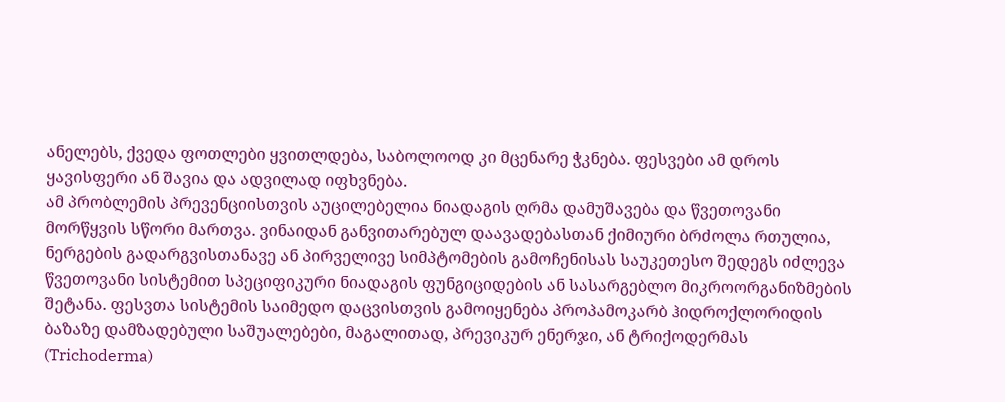ანელებს, ქვედა ფოთლები ყვითლდება, საბოლოოდ კი მცენარე ჭკნება. ფესვები ამ დროს ყავისფერი ან შავია და ადვილად იფხვნება.
ამ პრობლემის პრევენციისთვის აუცილებელია ნიადაგის ღრმა დამუშავება და წვეთოვანი მორწყვის სწორი მართვა. ვინაიდან განვითარებულ დაავადებასთან ქიმიური ბრძოლა რთულია, ნერგების გადარგვისთანავე ან პირველივე სიმპტომების გამოჩენისას საუკეთესო შედეგს იძლევა წვეთოვანი სისტემით სპეციფიკური ნიადაგის ფუნგიციდების ან სასარგებლო მიკროორგანიზმების შეტანა. ფესვთა სისტემის საიმედო დაცვისთვის გამოიყენება პროპამოკარბ ჰიდროქლორიდის ბაზაზე დამზადებული საშუალებები, მაგალითად, პრევიკურ ენერჯი, ან ტრიქოდერმას (Trichoderma)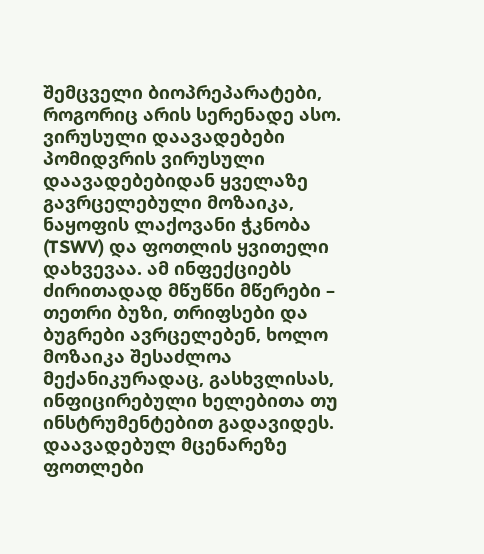შემცველი ბიოპრეპარატები, როგორიც არის სერენადე ასო.
ვირუსული დაავადებები
პომიდვრის ვირუსული დაავადებებიდან ყველაზე გავრცელებული მოზაიკა, ნაყოფის ლაქოვანი ჭკნობა (TSWV) და ფოთლის ყვითელი დახვევაა. ამ ინფექციებს ძირითადად მწუწნი მწერები – თეთრი ბუზი, თრიფსები და ბუგრები ავრცელებენ, ხოლო მოზაიკა შესაძლოა მექანიკურადაც, გასხვლისას, ინფიცირებული ხელებითა თუ ინსტრუმენტებით გადავიდეს. დაავადებულ მცენარეზე ფოთლები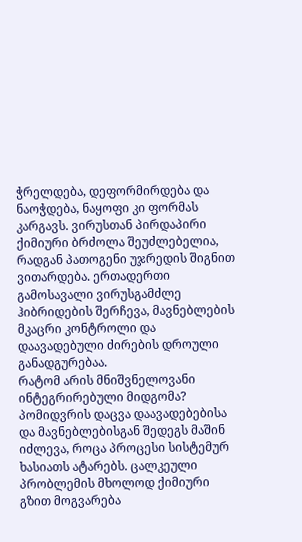ჭრელდება, დეფორმირდება და ნაოჭდება, ნაყოფი კი ფორმას კარგავს. ვირუსთან პირდაპირი ქიმიური ბრძოლა შეუძლებელია, რადგან პათოგენი უჯრედის შიგნით ვითარდება. ერთადერთი გამოსავალი ვირუსგამძლე ჰიბრიდების შერჩევა, მავნებლების მკაცრი კონტროლი და დაავადებული ძირების დროული განადგურებაა.
რატომ არის მნიშვნელოვანი ინტეგრირებული მიდგომა?
პომიდვრის დაცვა დაავადებებისა და მავნებლებისგან შედეგს მაშინ იძლევა, როცა პროცესი სისტემურ ხასიათს ატარებს. ცალკეული პრობლემის მხოლოდ ქიმიური გზით მოგვარება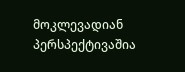მოკლევადიან პერსპექტივაშია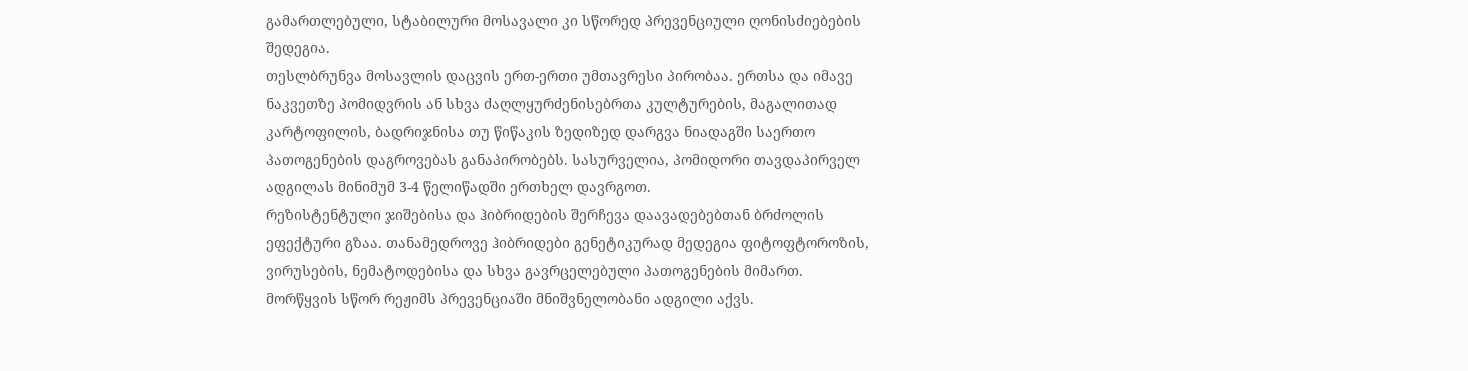გამართლებული, სტაბილური მოსავალი კი სწორედ პრევენციული ღონისძიებების შედეგია.
თესლბრუნვა მოსავლის დაცვის ერთ-ერთი უმთავრესი პირობაა. ერთსა და იმავე ნაკვეთზე პომიდვრის ან სხვა ძაღლყურძენისებრთა კულტურების, მაგალითად კარტოფილის, ბადრიჯნისა თუ წიწაკის ზედიზედ დარგვა ნიადაგში საერთო პათოგენების დაგროვებას განაპირობებს. სასურველია, პომიდორი თავდაპირველ ადგილას მინიმუმ 3-4 წელიწადში ერთხელ დავრგოთ.
რეზისტენტული ჯიშებისა და ჰიბრიდების შერჩევა დაავადებებთან ბრძოლის ეფექტური გზაა. თანამედროვე ჰიბრიდები გენეტიკურად მედეგია ფიტოფტოროზის, ვირუსების, ნემატოდებისა და სხვა გავრცელებული პათოგენების მიმართ.
მორწყვის სწორ რეჟიმს პრევენციაში მნიშვნელობანი ადგილი აქვს.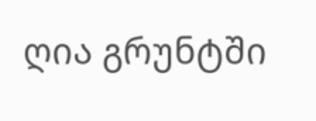ღია გრუნტში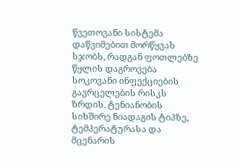წვეთოვანი სისტემა დაწვიმებით მორწყვას სჯობს, რადგან ფოთლებზე წყლის დაგროვება სოკოვანი ინფექციების გავრცელების რისკს ზრდის. ტენიანობის სიხშირე ნიადაგის ტიპზე, ტემპერატურასა და მცენარის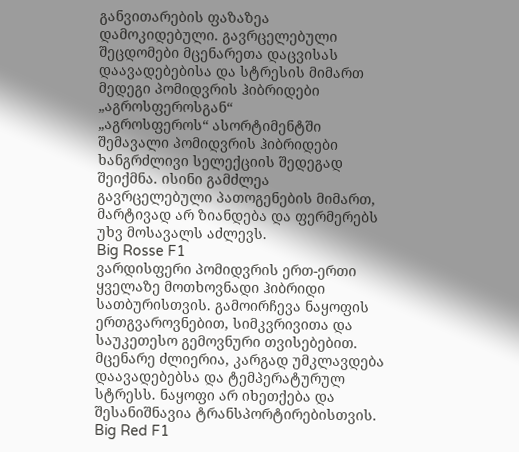განვითარების ფაზაზეა დამოკიდებული. გავრცელებული შეცდომები მცენარეთა დაცვისას
დაავადებებისა და სტრესის მიმართ მედეგი პომიდვრის ჰიბრიდები „აგროსფეროსგან“
„აგროსფეროს“ ასორტიმენტში შემავალი პომიდვრის ჰიბრიდები ხანგრძლივი სელექციის შედეგად შეიქმნა. ისინი გამძლეა გავრცელებული პათოგენების მიმართ, მარტივად არ ზიანდება და ფერმერებს უხვ მოსავალს აძლევს.
Big Rosse F1
ვარდისფერი პომიდვრის ერთ-ერთი ყველაზე მოთხოვნადი ჰიბრიდი სათბურისთვის. გამოირჩევა ნაყოფის ერთგვაროვნებით, სიმკვრივითა და საუკეთესო გემოვნური თვისებებით. მცენარე ძლიერია, კარგად უმკლავდება დაავადებებსა და ტემპერატურულ სტრესს. ნაყოფი არ იხეთქება და შესანიშნავია ტრანსპორტირებისთვის.
Big Red F1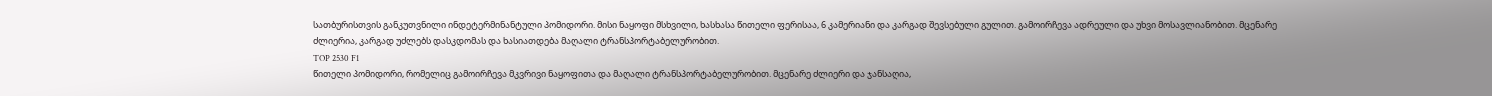სათბურისთვის განკუთვნილი ინდეტერმინანტული პომიდორი. მისი ნაყოფი მსხვილი, ხასხასა წითელი ფერისაა, 6 კამერიანი და კარგად შევსებული გულით. გამოირჩევა ადრეული და უხვი მოსავლიანობით. მცენარე ძლიერია, კარგად უძლებს დასკდომას და ხასიათდება მაღალი ტრანსპორტაბელურობით.
TOP 2530 F1
წითელი პომიდორი, რომელიც გამოირჩევა მკვრივი ნაყოფითა და მაღალი ტრანსპორტაბელურობით. მცენარე ძლიერი და ჯანსაღია,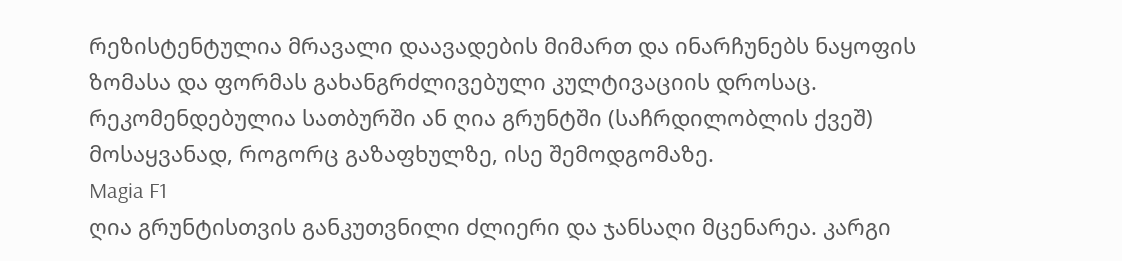რეზისტენტულია მრავალი დაავადების მიმართ და ინარჩუნებს ნაყოფის ზომასა და ფორმას გახანგრძლივებული კულტივაციის დროსაც. რეკომენდებულია სათბურში ან ღია გრუნტში (საჩრდილობლის ქვეშ) მოსაყვანად, როგორც გაზაფხულზე, ისე შემოდგომაზე.
Magia F1
ღია გრუნტისთვის განკუთვნილი ძლიერი და ჯანსაღი მცენარეა. კარგი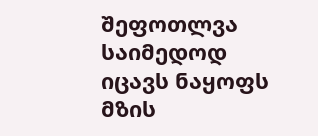შეფოთლვა საიმედოდ იცავს ნაყოფს მზის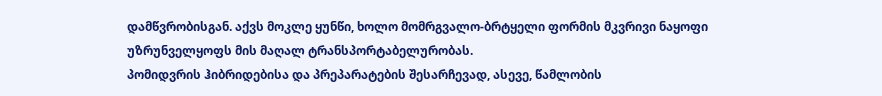დამწვრობისგან. აქვს მოკლე ყუნწი, ხოლო მომრგვალო-ბრტყელი ფორმის მკვრივი ნაყოფი უზრუნველყოფს მის მაღალ ტრანსპორტაბელურობას.
პომიდვრის ჰიბრიდებისა და პრეპარატების შესარჩევად, ასევე, წამლობის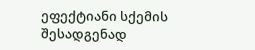ეფექტიანი სქემის შესადგენად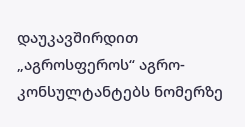დაუკავშირდით „აგროსფეროს“ აგრო-კონსულტანტებს ნომერზე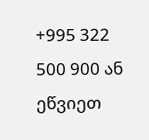+995 322 500 900 ან ეწვიეთ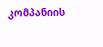კომპანიის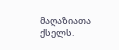მაღაზიათა ქსელს.